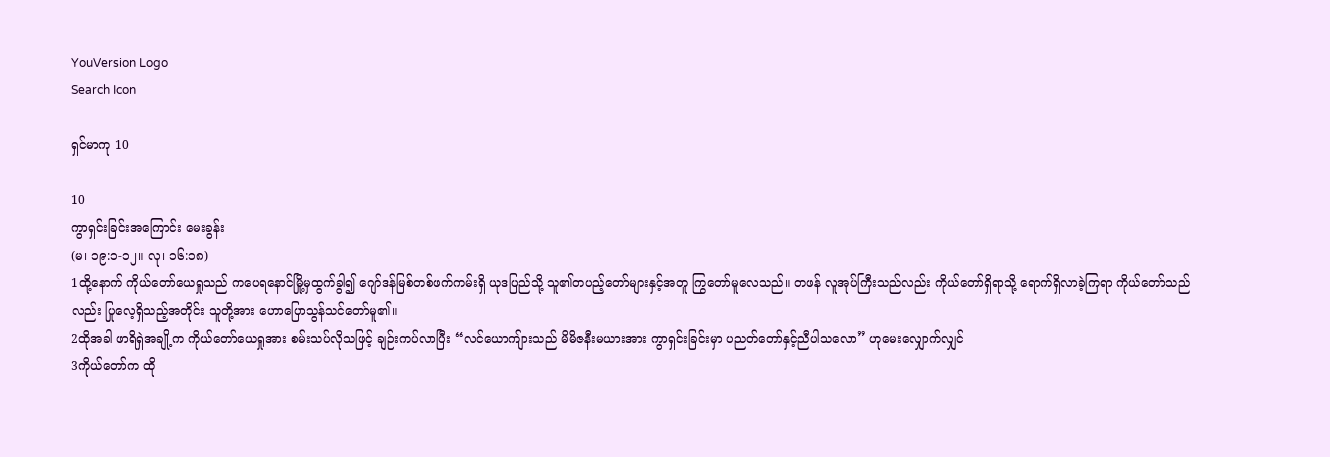YouVersion Logo
Search Icon

ရှင်မာကု 10

10
ကွာရှင်းခြင်းအကြောင်း မေးခွန်း
(မ၊ ၁၉:၁-၁၂။ လု၊ ၁၆:၁၈)
1ထို့နောက် ကိုယ်တော်ယေရှုသည် ကပေရနောင်မြို့မှထွက်ခွါ၍ ဂျော်ဒန်မြစ်တစ်ဖက်ကမ်းရှိ ယုဒပြည်သို့ သူ၏တပည့်တော်များနှင့်အတူ ကြွတော်မူလေသည်။ တဖန် လူအုပ်ကြီးသည်လည်း ကိုယ်တော်ရှိရာသို့ ရောက်ရှိလာခဲ့ကြရာ ကိုယ်တော်သည်လည်း ပြုလေ့ရှိသည့်အတိုင်း သူတို့အား ဟောပြောသွန်သင်တော်မူ၏။
2ထိုအခါ ဖာရိရှဲအချို့က ကိုယ်တော်ယေရှုအား စမ်းသပ်လိုသဖြင့် ချဉ်းကပ်လာပြီး “လင်ယောကျ်ားသည် မိမိဇနီးမယားအား ကွာရှင်းခြင်းမှာ ပညတ်တော်နှင့်ညီပါသလော” ဟုမေးလျှောက်လျှင်
3ကိုယ်တော်က ထို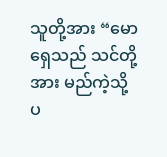သူတို့အား “မောရှေသည် သင်တို့အား မည်ကဲ့သို့ပ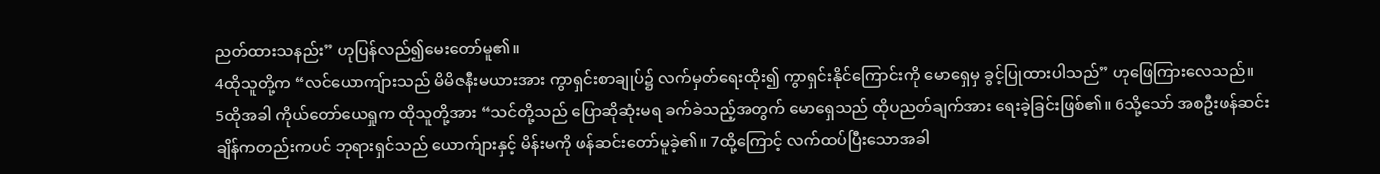ညတ်ထားသနည်း” ဟုပြန်လည်၍မေးတော်မူ၏။
4ထိုသူတို့က “လင်ယောကျ်ားသည် မိမိဇနီးမယားအား ကွာရှင်းစာချုပ်၌ လက်မှတ်ရေးထိုး၍ ကွာရှင်းနိုင်ကြောင်းကို မောရှေမှ ခွင့်ပြုထားပါသည်” ဟုဖြေကြားလေသည်။
5ထိုအခါ ကိုယ်တော်ယေရှုက ထိုသူတို့အား “သင်တို့သည် ပြောဆိုဆုံးမရ ခက်ခဲသည့်အတွက် မောရှေသည် ထိုပညတ်ချက်အား ရေးခဲ့ခြင်းဖြစ်၏။ 6သို့သော် အစဦးဖန်ဆင်းချိန်ကတည်းကပင် ဘုရားရှင်သည် ယောက်ျားနှင့် မိန်းမကို ဖန်ဆင်းတော်မူခဲ့၏။ 7ထို့ကြောင့် လက်ထပ်ပြီးသောအခါ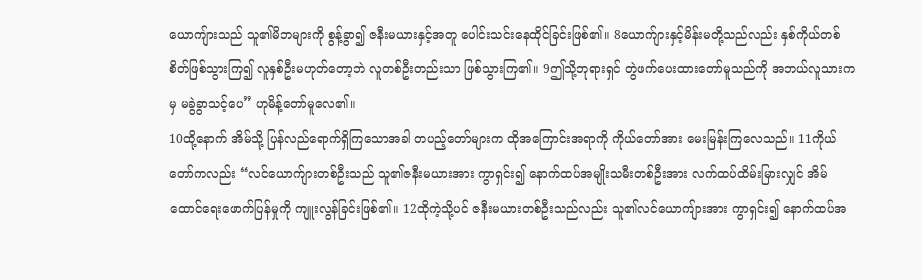ယောကျ်ားသည် သူ၏မိဘများကို စွန့်ခွာ၍ ဇနီးမယားနှင့်အတူ ပေါင်းသင်းနေထိုင်ခြင်းဖြစ်၏။ 8ယောက်ျားနှင့်မိန်းမတို့သည်လည်း နှစ်ကိုယ်တစ်စိတ်ဖြစ်သွားကြ၍ လူနှစ်ဦးမဟုတ်တော့ဘဲ လူတစ်ဦးတည်းသာ ဖြစ်သွားကြ၏။ 9ဤသို့ဘုရားရှင် တွဲဖက်ပေးထားတော်မူသည်ကို အဘယ်လူသားကမှ မခွဲခွာသင့်ပေ” ဟုမိန့်တော်မူလေ၏။
10ထို့နောက် အိမ်သို့ ပြန်လည်ရောက်ရှိကြသောအခါ တပည့်တော်များက ထိုအကြောင်းအရာကို ကိုယ်တော်အား မေးမြန်းကြလေသည်။ 11ကိုယ်တော်ကလည်း “လင်ယောက်ျားတစ်ဦးသည် သူ၏ဇနီးမယားအား ကွာရှင်း၍ နောက်ထပ်အမျိုးသမီးတစ်ဦးအား လက်ထပ်ထိမ်းမြားလျှင် အိမ်ထောင်ရေးဖောက်ပြန်မှုကို ကျူးလွန်ခြင်းဖြစ်၏။ 12ထိုကဲ့သို့ပင် ဇနီးမယားတစ်ဦးသည်လည်း သူ၏လင်ယောကျ်ားအား ကွာရှင်း၍ နောက်ထပ်အ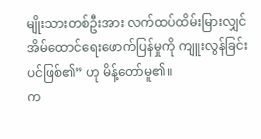မျိုးသားတစ်ဦးအား လက်ထပ်ထိမ်းမြားလျှင် အိမ်ထောင်ရေးဖောက်ပြန်မှုကို ကျူးလွန်ခြင်းပင်ဖြစ်၏” ဟု မိန့်တော်မူ၏။
က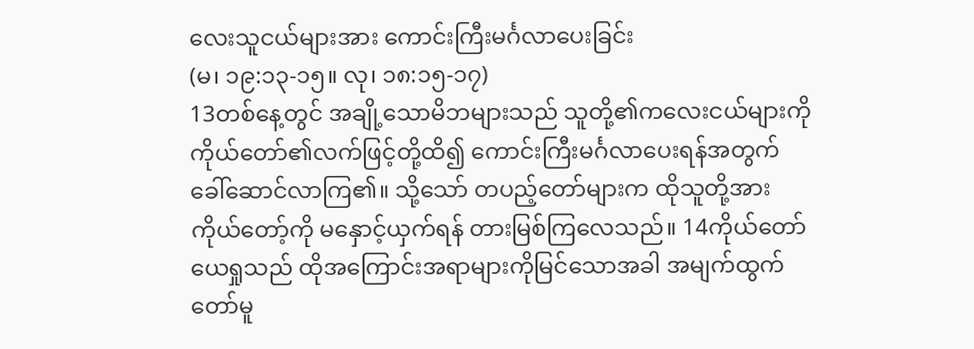လေးသူငယ်များအား ကောင်းကြီးမင်္ဂလာပေးခြင်း
(မ၊ ၁၉:၁၃-၁၅။ လု၊ ၁၈:၁၅-၁၇)
13တစ်နေ့တွင် အချို့သောမိဘများသည် သူတို့၏ကလေးငယ်များကို ကိုယ်တော်၏လက်ဖြင့်တို့ထိ၍ ကောင်းကြီးမင်္ဂလာပေးရန်အတွက် ခေါ်ဆောင်လာကြ၏။ သို့သော် တပည့်တော်များက ထိုသူတို့အား ကိုယ်တော့်ကို မနှောင့်ယှက်ရန် တားမြစ်ကြလေသည်။ 14ကိုယ်တော်ယေရှုသည် ထိုအကြောင်းအရာများကိုမြင်သောအခါ အမျက်ထွက်တော်မူ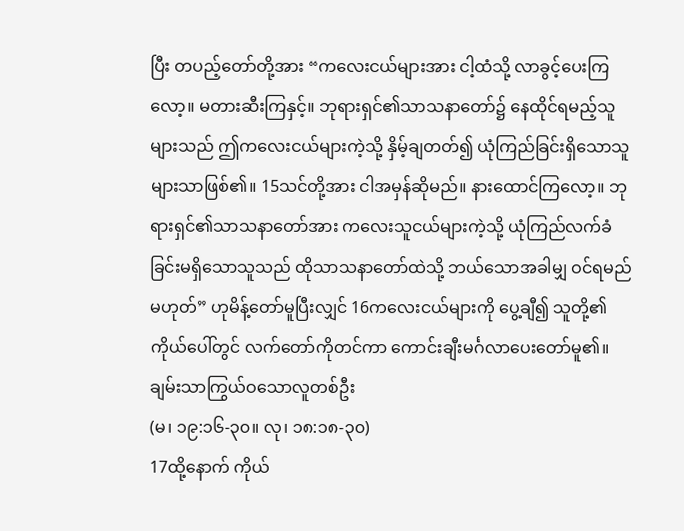ပြီး တပည့်တော်တို့အား “ကလေးငယ်များအား ငါ့ထံသို့ လာခွင့်ပေးကြလော့။ မတားဆီးကြနှင့်။ ဘုရားရှင်၏သာသနာတော်၌ နေထိုင်ရမည့်သူများသည် ဤကလေးငယ်များကဲ့သို့ နှိမ့်ချတတ်၍ ယုံကြည်ခြင်းရှိသောသူများသာဖြစ်၏။ 15သင်တို့အား ငါအမှန်ဆိုမည်။ နားထောင်ကြလော့။ ဘုရားရှင်၏သာသနာတော်အား ကလေးသူငယ်များကဲ့သို့ ယုံကြည်လက်ခံခြင်းမရှိသောသူသည် ထိုသာသနာတော်ထဲသို့ ဘယ်သောအခါမျှ ဝင်ရမည်မဟုတ်” ဟုမိန့်တော်မူပြီးလျှင် 16ကလေးငယ်များကို ပွေ့ချီ၍ သူတို့၏ကိုယ်ပေါ်တွင် လက်တော်ကိုတင်ကာ ကောင်းချီးမင်္ဂလာပေးတော်မူ၏။
ချမ်းသာကြွယ်ဝသောလူတစ်ဦး
(မ၊ ၁၉:၁၆-၃၀။ လု၊ ၁၈:၁၈-၃၀)
17ထို့နောက် ကိုယ်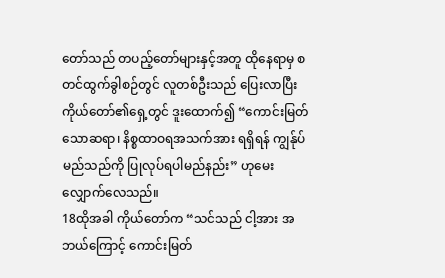တော်သည် တပည့်တော်များနှင့်အတူ ထိုနေရာမှ စတင်ထွက်ခွါစဉ်တွင် လူတစ်ဦးသည် ပြေးလာပြီး ကိုယ်တော်၏ရှေ့တွင် ဒူးထောက်၍ “ကောင်းမြတ်သောဆရာ၊ နိစ္စထာဝရအသက်အား ရရှိရန် ကျွန်ုပ်မည်သည်ကို ပြုလုပ်ရပါမည်နည်း” ဟုမေးလျှောက်လေသည်။
18ထိုအခါ ကိုယ်တော်က “သင်သည် ငါ့အား အဘယ်ကြောင့် ကောင်းမြတ်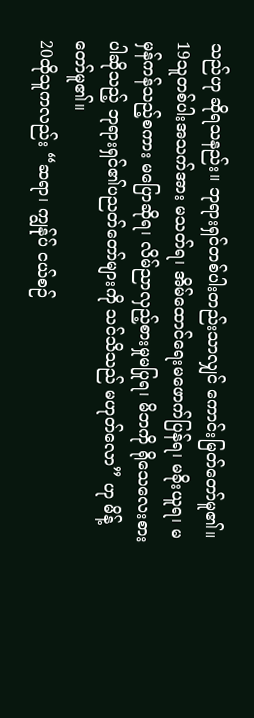သည်ဟု ဆိုရသနည်း။ ဘုရားရှင်တစ်ပါးတည်းသာလျှင် ကောင်းမြတ်တော်မူ၏။ 19သူတစ်ပါးအသက်အား မသတ်ရ၊ အိမ်ထောင်ရေးမဖောက်ပြန်ရ၊ မခိုးယူရ၊ မမှန်ကန်သည့်စကား မပြောဆိုရ၊ လိမ်ညာလှည့်စားမှုမပြုရ၊ မိဘကို ရိုသေလေးစားပါဆိုသည့် ဘုရားရှင်၏ပညတ်တော်များကို သင်သိသည် မဟုတ်လော” ဟု မိန့်တော်မူ၏။
20ထိုသူကလည်း “ဆရာ၊ ကျွန်ုပ် ငယ်စဉ်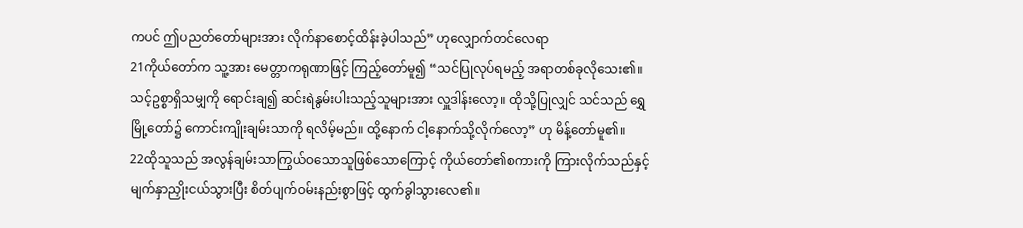ကပင် ဤပညတ်တော်များအား လိုက်နာစောင့်ထိန်းခဲ့ပါသည်” ဟုလျှောက်တင်လေရာ
21ကိုယ်တော်က သူ့အား မေတ္တာကရုဏာဖြင့် ကြည့်တော်မူ၍ “သင်ပြုလုပ်ရမည့် အရာတစ်ခုလိုသေး၏။ သင့်ဥစ္စာရှိသမျှကို ရောင်းချ၍ ဆင်းရဲနွမ်းပါးသည့်သူများအား လှူဒါန်းလော့။ ထိုသို့ပြုလျှင် သင်သည် ရွှေမြို့တော်၌ ကောင်းကျိုးချမ်းသာကို ရလိမ့်မည်။ ထို့နောက် ငါ့နောက်သို့လိုက်လော့” ဟု မိန့်တော်မူ၏။
22ထိုသူသည် အလွန်ချမ်းသာကြွယ်ဝသောသူဖြစ်သောကြောင့် ကိုယ်တော်၏စကားကို ကြားလိုက်သည်နှင့် မျက်နှာညှိုးငယ်သွားပြီး စိတ်ပျက်ဝမ်းနည်းစွာဖြင့် ထွက်ခွါသွားလေ၏။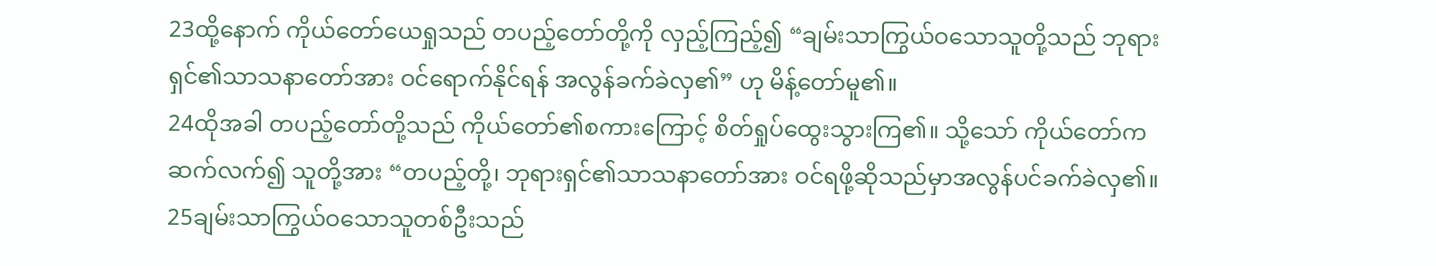23ထို့နောက် ကိုယ်တော်ယေရှုသည် တပည့်တော်တို့ကို လှည့်ကြည့်၍ “ချမ်းသာကြွယ်ဝသောသူတို့သည် ဘုရားရှင်၏သာသနာတော်အား ဝင်ရောက်နိုင်ရန် အလွန်ခက်ခဲလှ၏” ဟု မိန့်တော်မူ၏။
24ထိုအခါ တပည့်တော်တို့သည် ကိုယ်တော်၏စကားကြောင့် စိတ်ရှုပ်ထွေးသွားကြ၏။ သို့သော် ကိုယ်တော်က ဆက်လက်၍ သူတို့အား “တပည့်တို့၊ ဘုရားရှင်၏သာသနာတော်အား ဝင်ရဖို့ဆိုသည်မှာအလွန်ပင်ခက်ခဲလှ၏။ 25ချမ်းသာကြွယ်ဝသောသူတစ်ဦးသည်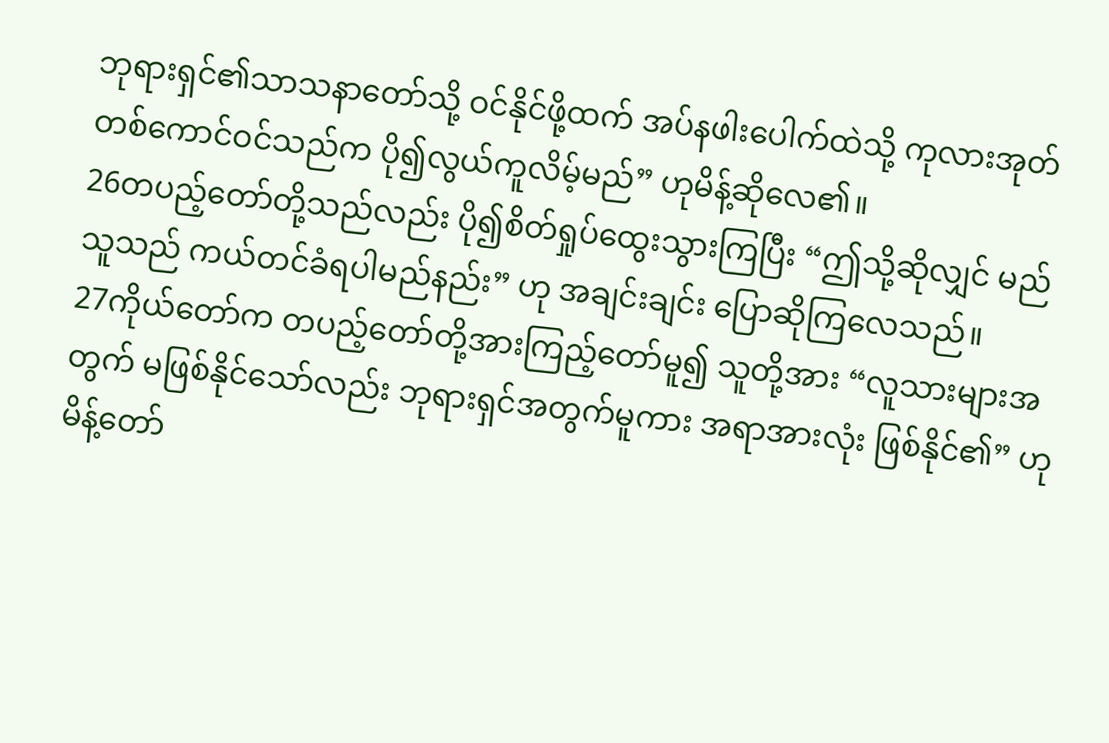ဘုရားရှင်၏သာသနာတော်သို့ ဝင်နိုင်ဖို့ထက် အပ်နဖါးပေါက်ထဲသို့ ကုလားအုတ်တစ်ကောင်ဝင်သည်က ပို၍လွယ်ကူလိမ့်မည်” ဟုမိန့်ဆိုလေ၏။
26တပည့်တော်တို့သည်လည်း ပို၍စိတ်ရှုပ်ထွေးသွားကြပြီး “ဤသို့ဆိုလျှင် မည်သူသည် ကယ်တင်ခံရပါမည်နည်း” ဟု အချင်းချင်း ပြောဆိုကြလေသည်။
27ကိုယ်တော်က တပည့်တော်တို့အားကြည့်တော်မူ၍ သူတို့အား “လူသားများအတွက် မဖြစ်နိုင်သော်လည်း ဘုရားရှင်အတွက်မူကား အရာအားလုံး ဖြစ်နိုင်၏” ဟု မိန့်တော်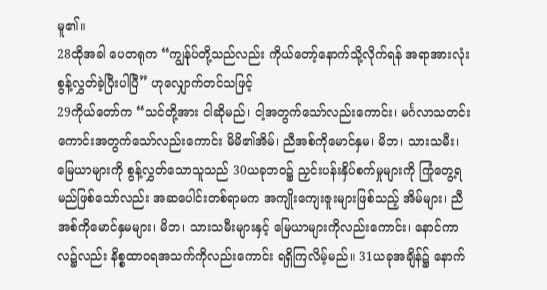မူ၏။
28ထိုအခါ ပေတရုက “ကျွန်ုပ်တို့သည်လည်း ကိုယ်တော့်နောက်သို့လိုက်ရန် အရာအားလုံး စွန့်လွှတ်ခဲ့ပြီးပါပြီ” ဟုလျှောက်တင်သဖြင့်
29ကိုယ်တော်က “သင်တို့အား ငါဆိုမည်၊ ငါ့အတွက်သော်လည်းကောင်း၊ မင်္ဂလာသတင်းကောင်းအတွက်သော်လည်းကောင်း မိမိ၏အိမ်၊ ညီအစ်ကိုမောင်နှမ၊ မိဘ၊ သားသမီး၊ မြေယာများကို စွန့်လွှတ်သောသူသည် 30ယခုဘဝ၌ ညှင်းပန်းနှိပ်စက်မှုများကို ကြုံတွေ့ရမည်ဖြစ်သော်လည်း အဆပေါင်းတစ်ရာမက အကျိုးကျေးဇူးများဖြစ်သည့် အိမ်များ၊ ညီအစ်ကိုမောင်နှမများ၊ မိဘ၊ သားသမီးများနှင့် မြေယာများကိုလည်းကောင်း၊ နောင်ကာလ၌လည်း နိစ္စထာဝရအသက်ကိုလည်းကောင်း ရရှိကြလိမ့်မည်။ 31ယခုအချိန်၌ နောက်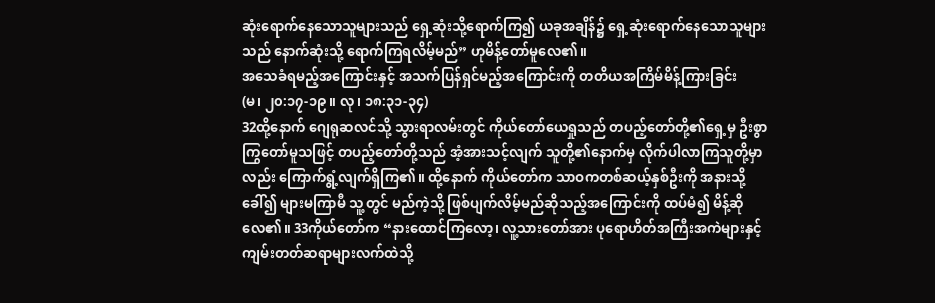ဆုံးရောက်နေသောသူများသည် ရှေ့ဆုံးသို့ရောက်ကြ၍ ယခုအချိန်၌ ရှေ့ဆုံးရောက်နေသောသူများသည် နောက်ဆုံးသို့ ရောက်ကြရလိမ့်မည်” ဟုမိန့်တော်မူလေ၏။
အသေခံရမည့်အကြောင်းနှင့် အသက်ပြန်ရှင်မည့်အကြောင်းကို တတိယအကြိမ်မိန့်ကြားခြင်း
(မ၊ ၂၀:၁၇-၁၉။ လု၊ ၁၈:၃၁-၃၄)
32ထို့နောက် ဂျေရုဆလင်သို့ သွားရာလမ်းတွင် ကိုယ်တော်ယေရှုသည် တပည့်တော်တို့၏ရှေ့မှ ဦးစွာကြွတော်မူသဖြင့် တပည့်တော်တို့သည် အံ့အားသင့်လျက် သူတို့၏နောက်မှ လိုက်ပါလာကြသူတို့မှာလည်း ကြောက်ရွံ့လျက်ရှိကြ၏။ ထို့နောက် ကိုယ်တော်က သာဝကတစ်ဆယ့်နှစ်ဦးကို အနားသို့ခေါ်၍ များမကြာမီ သူ့တွင် မည်ကဲ့သို့ ဖြစ်ပျက်လိမ့်မည်ဆိုသည့်အကြောင်းကို ထပ်မံ၍ မိန့်ဆိုလေ၏။ 33ကိုယ်တော်က “နားထောင်ကြလော့၊ လူ့သားတော်အား ပုရောဟိတ်အကြီးအကဲများနှင့် ကျမ်းတတ်ဆရာများလက်ထဲသို့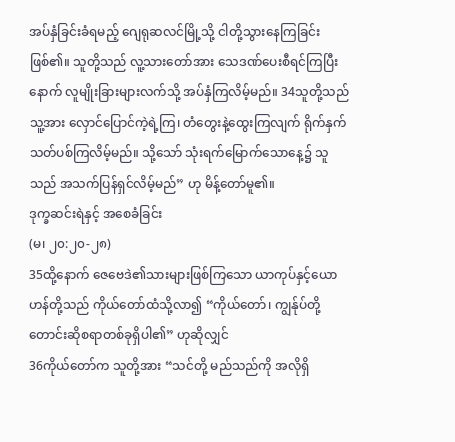အပ်နှံခြင်းခံရမည့် ဂျေရုဆလင်မြို့သို့ ငါတို့သွားနေကြခြင်းဖြစ်၏။ သူတို့သည် လူ့သားတော်အား သေဒဏ်ပေးစီရင်ကြပြီးနောက် လူမျိုးခြားများလက်သို့ အပ်နှံကြလိမ့်မည်။ 34သူတို့သည် သူ့အား လှောင်ပြောင်ကဲ့ရဲ့ကြ၊ တံတွေးနဲ့ထွေးကြလျက် ရိုက်နှက်သတ်ပစ်ကြလိမ့်မည်။ သို့သော် သုံးရက်မြောက်သောနေ့၌ သူသည် အသက်ပြန်ရှင်လိမ့်မည်” ဟု မိန့်တော်မူ၏။
ဒုက္ခဆင်းရဲနှင့် အစေခံခြင်း
(မ၊ ၂၀:၂၀-၂၈)
35ထို့နောက် ဇေဗေဒဲ၏သားများဖြစ်ကြသော ယာကုပ်နှင့်ယောဟန်တို့သည် ကိုယ်တော်ထံသို့လာ၍ “ကိုယ်တော်၊ ကျွန်ုပ်တို့ တောင်းဆိုစရာတစ်ခုရှိပါ၏” ဟုဆိုလျှင်
36ကိုယ်တော်က သူတို့အား “သင်တို့ မည်သည်ကို အလိုရှိ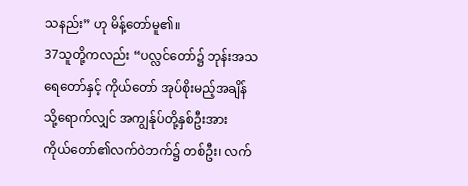သနည်း” ဟု မိန့်တော်မူ၏။
37သူတို့ကလည်း “ပလ္လင်တော်၌ ဘုန်းအသရေတော်နှင့် ကိုယ်တော် အုပ်စိုးမည့်အချိန်သို့ရောက်လျှင် အကျွန်ုပ်တို့နှစ်ဦးအား ကိုယ်တော်၏လက်ဝဲဘက်၌ တစ်ဦး၊ လက်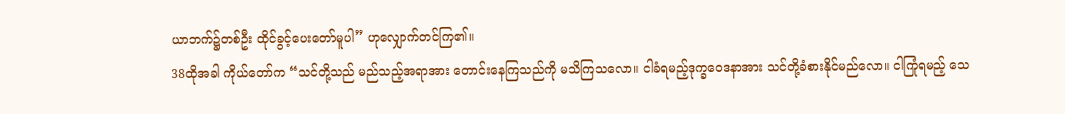ယာဘက်၌တစ်ဦး ထိုင်ခွင့်ပေးတော်မူပါ” ဟုလျှောက်တင်ကြ၏။
38ထိုအခါ ကိုယ်တော်က “သင်တို့သည် မည်သည့်အရာအား တောင်းနေကြသည်ကို မသိကြသလော။ ငါခံရမည့်ဒုက္ခဝေဒနာအား သင်တို့ခံစားနိုင်မည်လော။ ငါကြုံရမည့် သေ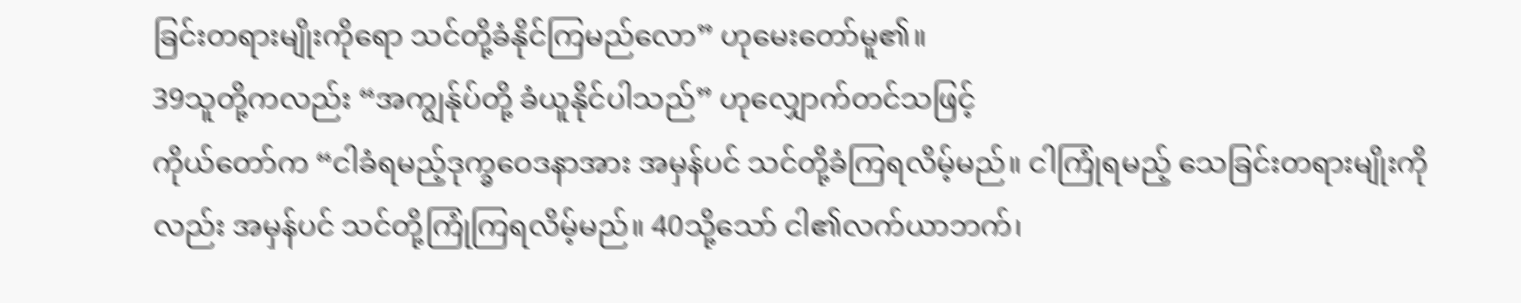ခြင်းတရားမျိုးကိုရော သင်တို့ခံနိုင်ကြမည်လော” ဟုမေးတော်မူ၏။
39သူတို့ကလည်း “အကျွန်ုပ်တို့ ခံယူနိုင်ပါသည်” ဟုလျှောက်တင်သဖြင့်
ကိုယ်တော်က “ငါခံရမည့်ဒုက္ခဝေဒနာအား အမှန်ပင် သင်တို့ခံကြရလိမ့်မည်။ ငါကြုံရမည့် သေခြင်းတရားမျိုးကိုလည်း အမှန်ပင် သင်တို့ကြုံကြရလိမ့်မည်။ 40သို့သော် ငါ၏လက်ယာဘက်၊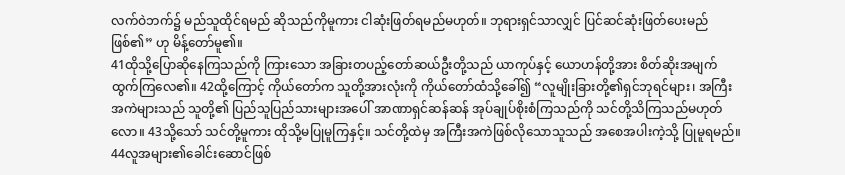လက်ဝဲဘက်၌ မည်သူထိုင်ရမည် ဆိုသည်ကိုမူကား ငါဆုံးဖြတ်ရမည်မဟုတ်။ ဘုရားရှင်သာလျှင် ပြင်ဆင်ဆုံးဖြတ်ပေးမည်ဖြစ်၏” ဟု မိန့်တော်မူ၏။
41ထိုသို့ပြောဆိုနေကြသည်ကို ကြားသော အခြားတပည့်တော်ဆယ်ဦးတို့သည် ယာကုပ်နှင့် ယောဟန်တို့အား စိတ်ဆိုးအမျက်ထွက်ကြလေ၏။ 42ထို့ကြောင့် ကိုယ်တော်က သူတို့အားလုံးကို ကိုယ်တော်ထံသို့ခေါ်၍ “လူမျိုးခြားတို့၏ရှင်ဘုရင်များ၊ အကြီးအကဲများသည် သူတို့၏ ပြည်သူပြည်သားများအပေါ် အာဏာရှင်ဆန်ဆန် အုပ်ချုပ်စိုးစံကြသည်ကို သင်တို့သိကြသည်မဟုတ်လော။ 43သို့သော် သင်တို့မူကား ထိုသို့မပြုမူကြနှင့်။ သင်တို့ထဲမှ အကြီးအကဲဖြစ်လိုသောသူသည် အစေအပါးကဲ့သို့ ပြုမူရမည်။ 44လူအများ၏ခေါင်းဆောင်ဖြစ်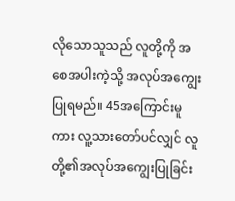လိုသောသူသည် လူတို့ကို အစေအပါးကဲ့သို့ အလုပ်အကျွေးပြုရမည်။ 45အကြောင်းမူကား လူ့သားတော်ပင်လျှင် လူတို့၏အလုပ်အကျွေးပြုခြင်း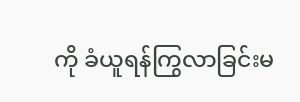ကို ခံယူရန်ကြွလာခြင်းမ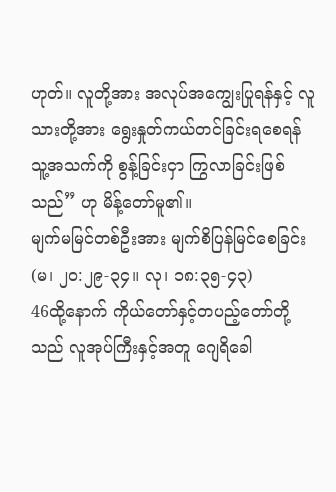ဟုတ်။ လူတို့အား အလုပ်အကျွေးပြုရန်နှင့် လူသားတို့အား ရွေးနှုတ်ကယ်တင်ခြင်းရစေရန် သူ့အသက်ကို စွန့်ခြင်းငှာ ကြွလာခြင်းဖြစ်သည်” ဟု မိန့်တော်မူ၏။
မျက်မမြင်တစ်ဦးအား မျက်စိပြန်မြင်စေခြင်း
(မ၊ ၂၀:၂၉-၃၄။ လု၊ ၁၈:၃၅-၄၃)
46ထို့နောက် ကိုယ်တော်နှင့်တပည့်တော်တို့သည် လူအုပ်ကြီးနှင့်အတူ ဂျေရိခေါ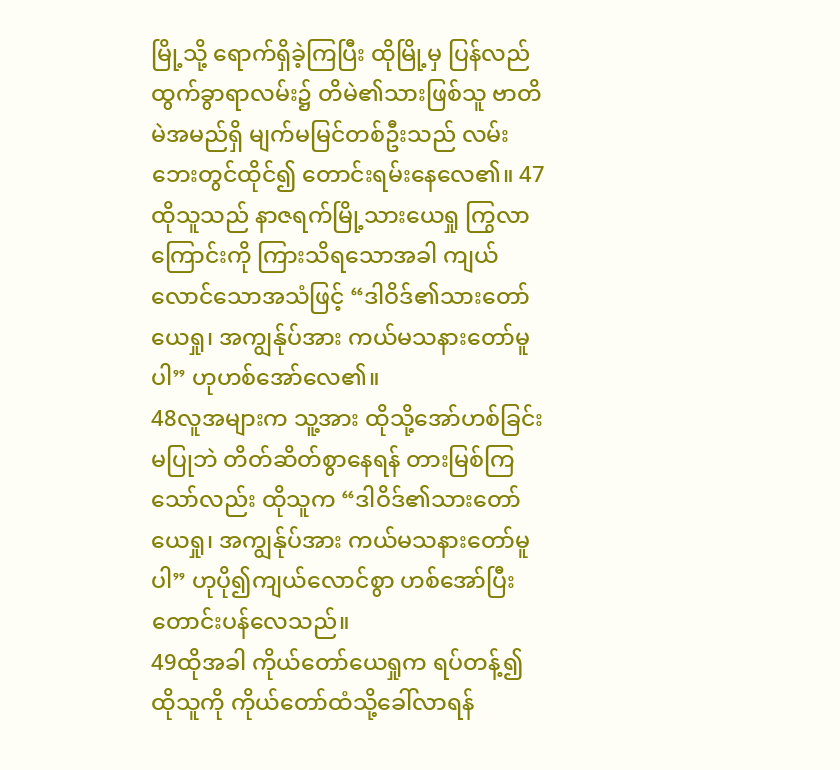မြို့သို့ ရောက်ရှိခဲ့ကြပြီး ထိုမြို့မှ ပြန်လည်ထွက်ခွာရာလမ်း၌ တိမဲ၏သားဖြစ်သူ ဗာတိမဲအမည်ရှိ မျက်မမြင်တစ်ဦးသည် လမ်းဘေးတွင်ထိုင်၍ တောင်းရမ်းနေလေ၏။ 47ထိုသူသည် နာဇရက်မြို့သားယေရှု ကြွလာကြောင်းကို ကြားသိရသောအခါ ကျယ်လောင်သောအသံဖြင့် “ဒါဝိဒ်၏သားတော်ယေရှု၊ အကျွန်ုပ်အား ကယ်မသနားတော်မူပါ” ဟုဟစ်အော်လေ၏။
48လူအများက သူ့အား ထိုသို့အော်ဟစ်ခြင်းမပြုဘဲ တိတ်ဆိတ်စွာနေရန် တားမြစ်ကြသော်လည်း ထိုသူက “ဒါဝိဒ်၏သားတော်ယေရှု၊ အကျွန်ုပ်အား ကယ်မသနားတော်မူပါ” ဟုပို၍ကျယ်လောင်စွာ ဟစ်အော်ပြီး တောင်းပန်လေသည်။
49ထိုအခါ ကိုယ်တော်ယေရှုက ရပ်တန့်၍ ထိုသူကို ကိုယ်တော်ထံသို့ခေါ်လာရန်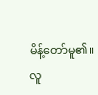မိန့်တော်မူ၏။
လူ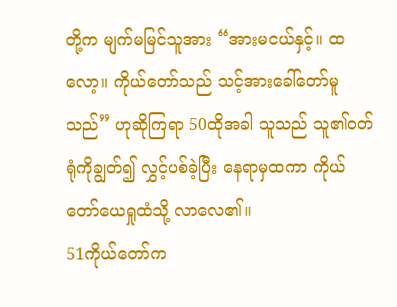တို့က မျက်မမြင်သူအား “အားမငယ်နှင့်။ ထလော့။ ကိုယ်တော်သည် သင့်အားခေါ်တော်မူသည်” ဟုဆိုကြရာ 50ထိုအခါ သူသည် သူ၏ဝတ်ရုံကိုချွတ်၍ လွှင့်ပစ်ခဲ့ပြီး နေရာမှထကာ ကိုယ်တော်ယေရှုထံသို့ လာလေ၏။
51ကိုယ်တော်က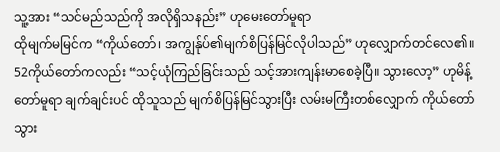သူ့အား “သင်မည်သည်ကို အလိုရှိသနည်း” ဟုမေးတော်မူရာ
ထိုမျက်မမြင်က “ကိုယ်တော်၊ အကျွန်ုပ်၏မျက်စိပြန်မြင်လိုပါသည်” ဟုလျှောက်တင်လေ၏။
52ကိုယ်တော်ကလည်း “သင့်ယုံကြည်ခြင်းသည် သင့်အားကျန်းမာစေခဲ့ပြီ။ သွားလော့” ဟုမိန့်တော်မူရာ ချက်ချင်းပင် ထိုသူသည် မျက်စိပြန်မြင်သွားပြီး လမ်းမကြီးတစ်လျှောက် ကိုယ်တော်သွား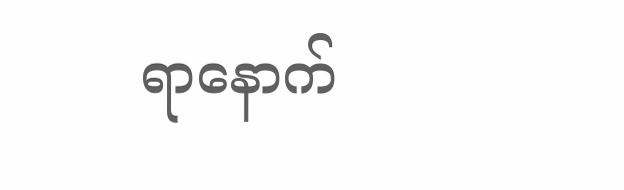ရာနောက်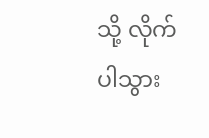သို့ လိုက်ပါသွား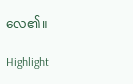လေ၏။

Highlight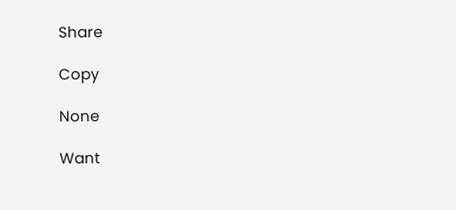Share

Copy

None

Want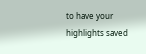to have your highlights saved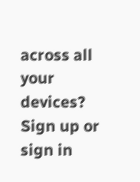across all your devices? Sign up or sign in